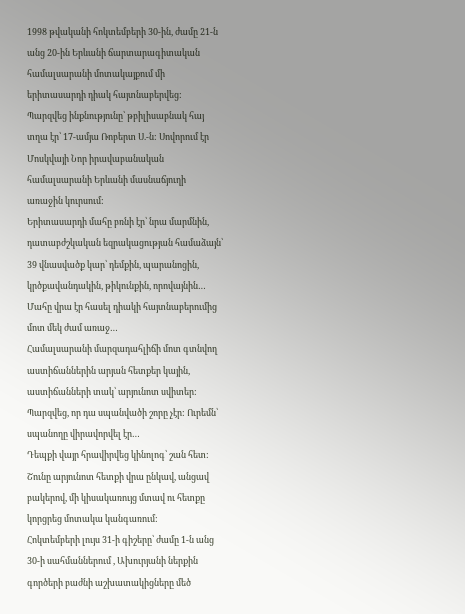1998 թվականի հոկտեմբերի 30-ին, ժամը 21-ն անց 20-ին Երևանի ճարտարագիտական համալսարանի մոտակայքում մի երիտասարդի դիակ հայտնաբերվեց: Պարզվեց ինքնությունը՝ թբիլիսաբնակ հայ տղա էր՝ 17-ամյա Ռոբերտ Ս.-ն: Սովորում էր Մոսկվայի Նոր իրավաբանական համալսարանի Երևանի մասնաճյուղի առաջին կուրսում:
Երիտասարդի մահը բռնի էր՝ նրա մարմնին, դատաբժշկական եզրակացության համաձայն՝ 39 վնասվածք կար՝ դեմքին, պարանոցին, կրծքավանդակին, թիկունքին, որովայնին… Մահը վրա էր հասել դիակի հայտնաբերումից մոտ մեկ ժամ առաջ…
Համալսարանի մարզադահլիճի մոտ գտնվող աստիճաններին արյան հետքեր կային, աստիճանների տակ՝ արյունոտ սվիտեր: Պարզվեց, որ դա սպանվածի շորը չէր: Ուրեմն՝ սպանողը վիրավորվել էր…
Դեպքի վայր հրավիրվեց կինոլոգ՝ շան հետ: Շունը արյունոտ հետքի վրա ընկավ, անցավ բակերով, մի կիսակառույց մտավ ու հետքը կորցրեց մոտակա կանգառում:
Հոկտեմբերի լույս 31-ի գիշերը՝ ժամը 1-ն անց 30-ի սահմաններում , Ախուրյանի ներքին գործերի բաժնի աշխատակիցները մեծ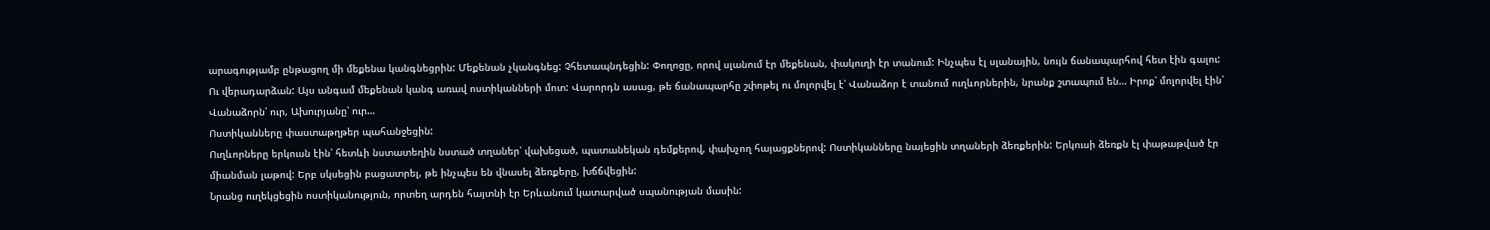արագությամբ ընթացող մի մեքենա կանգնեցրին: Մեքենան չկանգնեց: Չհետապնդեցին: Փողոցը, որով սլանում էր մեքենան, փակուղի էր տանում: Ինչպես էլ սլանային, նույն ճանապարհով հետ էին գալու:
Ու վերադարձան: Այս անգամ մեքենան կանգ առավ ոստիկանների մոտ: Վարորդն ասաց, թե ճանապարհը շփոթել ու մոլորվել է՝ Վանաձոր է տանում ուղևորներին, նրանք շտապում են… Իրոք՝ մոլորվել էին՝ Վանաձորն՝ ուր, Ախուրյանը՝ ուր…
Ոստիկանները փաստաթղթեր պահանջեցին:
Ուղևորները երկուսն էին՝ հետևի նստատեղին նստած տղաներ՝ վախեցած, պատանեկան դեմքերով, փախչող հայացքներով: Ոստիկանները նայեցին տղաների ձեռքերին: Երկուսի ձեռքն էլ փաթաթված էր միանման լաթով: Երբ սկսեցին բացատրել, թե ինչպես են վնասել ձեռքերը, խճճվեցին:
Նրանց ուղեկցեցին ոստիկանություն, որտեղ արդեն հայտնի էր Երևանում կատարված սպանության մասին: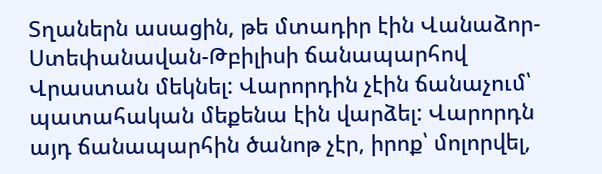Տղաներն ասացին, թե մտադիր էին Վանաձոր-Ստեփանավան-Թբիլիսի ճանապարհով Վրաստան մեկնել: Վարորդին չէին ճանաչում՝ պատահական մեքենա էին վարձել: Վարորդն այդ ճանապարհին ծանոթ չէր, իրոք՝ մոլորվել,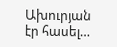Ախուրյան էր հասել…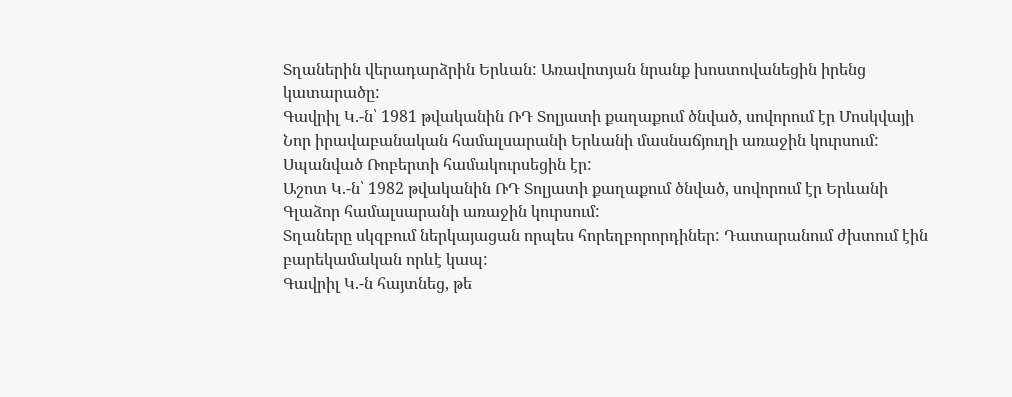Տղաներին վերադարձրին Երևան: Առավոտյան նրանք խոստովանեցին իրենց կատարածը:
Գավրիլ Կ.-ն՝ 1981 թվականին ՌԴ Տոլյատի քաղաքում ծնված, սովորում էր Մոսկվայի Նոր իրավաբանական համալսարանի Երևանի մասնաճյուղի առաջին կուրսում: Սպանված Ռոբերտի համակուրսեցին էր:
Աշոտ Կ.-ն՝ 1982 թվականին ՌԴ Տոլյատի քաղաքում ծնված, սովորում էր Երևանի Գլաձոր համալսարանի առաջին կուրսում:
Տղաները սկզբում ներկայացան որպես հորեղբորորդիներ: Դատարանում ժխտում էին բարեկամական որևէ կապ:
Գավրիլ Կ.-ն հայտնեց, թե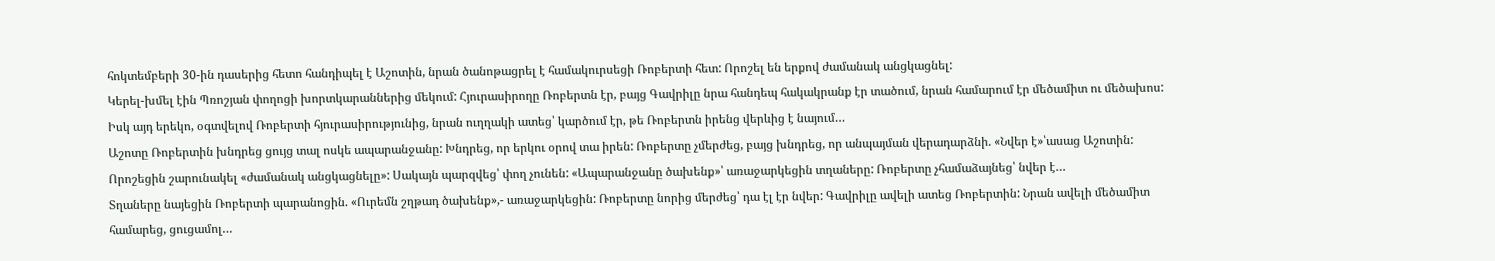հոկտեմբերի 30-ին դասերից հետո հանդիպել է Աշոտին, նրան ծանոթացրել է համակուրսեցի Ռոբերտի հետ: Որոշել են երքով ժամանակ անցկացնել:
Կերել-խմել էին Պռոշյան փողոցի խորտկարաններից մեկում: Հյուրասիրողը Ռոբերտն էր, բայց Գավրիլը նրա հանդեպ հակակրանք էր տածում, նրան համարում էր մեծամիտ ու մեծախոս: Իսկ այդ երեկո, օգտվելով Ռոբերտի հյուրասիրությունից, նրան ուղղակի ատեց՝ կարծում էր, թե Ռոբերտն իրենց վերևից է նայում…
Աշոտը Ռոբերտին խնդրեց ցույց տալ ոսկե ապարանջանը: Խնդրեց, որ երկու օրով տա իրեն: Ռոբերտը չմերժեց, բայց խնդրեց, որ անպայման վերադարձնի. «Նվեր է»՝ասաց Աշոտին:
Որոշեցին շարունակել «ժամանակ անցկացնելը»: Սակայն պարզվեց՝ փող չունեն: «Ապարանջանը ծախենք»՝ առաջարկեցին տղաները: Ռոբերտը չհամաձայնեց՝ նվեր է…
Տղաները նայեցին Ռոբերտի պարանոցին. «Ուրեմն շղթադ ծախենք»,- առաջարկեցին: Ռոբերտը նորից մերժեց՝ դա էլ էր նվեր: Գավրիլը ավելի ատեց Ռոբերտին: Նրան ավելի մեծամիտ համարեց, ցուցամոլ…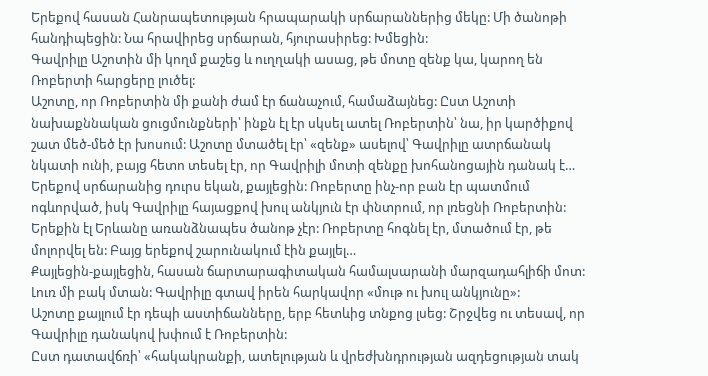Երեքով հասան Հանրապետության հրապարակի սրճարաններից մեկը: Մի ծանոթի հանդիպեցին: Նա հրավիրեց սրճարան, հյուրասիրեց: Խմեցին:
Գավրիլը Աշոտին մի կողմ քաշեց և ուղղակի ասաց, թե մոտը զենք կա, կարող են Ռոբերտի հարցերը լուծել:
Աշոտը, որ Ռոբերտին մի քանի ժամ էր ճանաչում, համաձայնեց: Ըստ Աշոտի նախաքննական ցուցմունքների՝ ինքն էլ էր սկսել ատել Ռոբերտին՝ նա, իր կարծիքով շատ մեծ-մեծ էր խոսում: Աշոտը մտածել էր՝ «զենք» ասելով՝ Գավրիլը ատրճանակ նկատի ունի, բայց հետո տեսել էր, որ Գավրիլի մոտի զենքը խոհանոցային դանակ է…
Երեքով սրճարանից դուրս եկան, քայլեցին: Ռոբերտը ինչ-որ բան էր պատմում ոգևորված, իսկ Գավրիլը հայացքով խուլ անկյուն էր փնտրում, որ լռեցնի Ռոբերտին:
Երեքին էլ Երևանը առանձնապես ծանոթ չէր: Ռոբերտը հոգնել էր, մտածում էր, թե մոլորվել են: Բայց երեքով շարունակում էին քայլել…
Քայլեցին-քայլեցին, հասան ճարտարագիտական համալսարանի մարզադահլիճի մոտ: Լուռ մի բակ մտան: Գավրիլը գտավ իրեն հարկավոր «մութ ու խուլ անկյունը»:
Աշոտը քայլում էր դեպի աստիճանները, երբ հետևից տնքոց լսեց: Շրջվեց ու տեսավ, որ Գավրիլը դանակով խփում է Ռոբերտին:
Ըստ դատավճռի՝ «հակակրանքի, ատելության և վրեժխնդրության ազդեցության տակ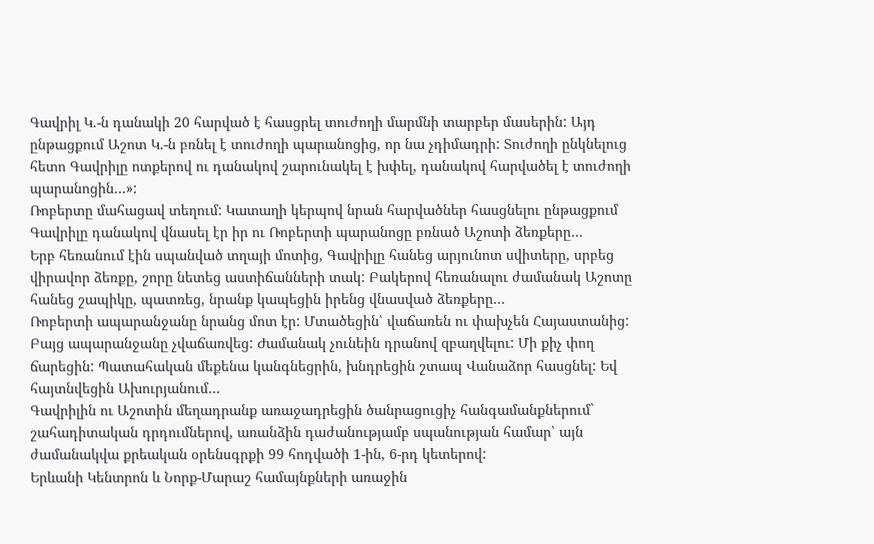Գավրիլ Կ.-ն դանակի 20 հարված է հասցրել տուժողի մարմնի տարբեր մասերին: Այդ ընթացքում Աշոտ Կ.-ն բռնել է տուժողի պարանոցից, որ նա չդիմադրի: Տուժողի ընկնելուց հետո Գավրիլը ոտքերով ու դանակով շարունակել է խփել, դանակով հարվածել է տուժողի պարանոցին…»:
Ռոբերտը մահացավ տեղում: Կատաղի կերպով նրան հարվածներ հասցնելու ընթացքում Գավրիլը դանակով վնասել էր իր ու Ռոբերտի պարանոցը բռնած Աշոտի ձեռքերը…
Երբ հեռանում էին սպանված տղայի մոտից, Գավրիլը հանեց արյունոտ սվիտերը, սրբեց վիրավոր ձեռքը, շորը նետեց աստիճանների տակ: Բակերով հեռանալու ժամանակ Աշոտը հանեց շապիկը, պատռեց, նրանք կապեցին իրենց վնասված ձեռքերը…
Ռոբերտի ապարանջանը նրանց մոտ էր: Մտածեցին՝ վաճառեն ու փախչեն Հայաստանից: Բայց ապարանջանը չվաճառվեց: Ժամանակ չունեին դրանով զբաղվելու: Մի քիչ փող ճարեցին: Պատահական մեքենա կանգնեցրին, խնդրեցին շտապ Վանաձոր հասցնել: Եվ հայտնվեցին Ախուրյանում…
Գավրիլին ու Աշոտին մեղադրանք առաջադրեցին ծանրացուցիչ հանգամանքներում` շահադիտական դրդումներով, առանձին դաժանությամբ սպանության համար՝ այն ժամանակվա քրեական օրենսգրքի 99 հոդվածի 1-ին, 6-րդ կետերով:
Երևանի Կենտրոն և Նորք-Մարաշ համայնքների առաջին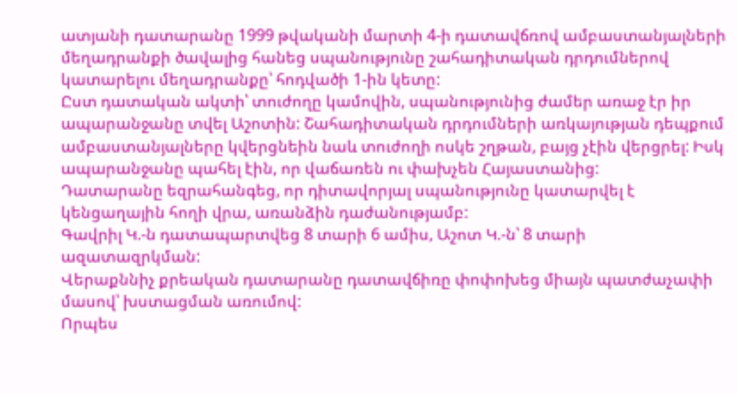ատյանի դատարանը 1999 թվականի մարտի 4-ի դատավճռով ամբաստանյալների մեղադրանքի ծավալից հանեց սպանությունը շահադիտական դրդումներով կատարելու մեղադրանքը՝ հոդվածի 1-ին կետը:
Ըստ դատական ակտի՝ տուժողը կամովին, սպանությունից ժամեր առաջ էր իր ապարանջանը տվել Աշոտին: Շահադիտական դրդումների առկայության դեպքում ամբաստանյալները կվերցնեին նաև տուժողի ոսկե շղթան, բայց չէին վերցրել: Իսկ ապարանջանը պահել էին, որ վաճառեն ու փախչեն Հայաստանից:
Դատարանը եզրահանգեց, որ դիտավորյալ սպանությունը կատարվել է կենցաղային հողի վրա, առանձին դաժանությամբ:
Գավրիլ Կ.-ն դատապարտվեց 8 տարի 6 ամիս, Աշոտ Կ.-ն՝ 8 տարի ազատազրկման:
Վերաքննիչ քրեական դատարանը դատավճիռը փոփոխեց միայն պատժաչափի մասով՝ խստացման առումով:
Որպես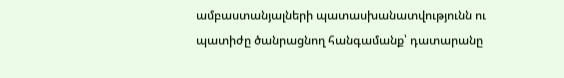ամբաստանյալների պատասխանատվությունն ու պատիժը ծանրացնող հանգամանք՝ դատարանը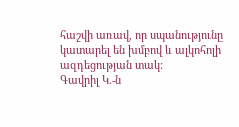հաշվի առավ, որ սպանությունը կատարել են խմբով և ալկոհոլի ազդեցության տակ:
Գավրիլ Կ.-ն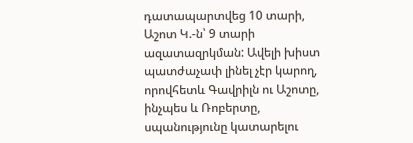դատապարտվեց 10 տարի, Աշոտ Կ.-ն՝ 9 տարի ազատազրկման: Ավելի խիստ պատժաչափ լինել չէր կարող, որովհետև Գավրիլն ու Աշոտը, ինչպես և Ռոբերտը, սպանությունը կատարելու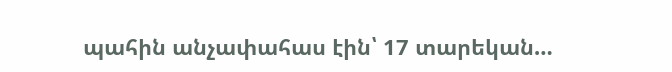պահին անչափահաս էին՝ 17 տարեկան…